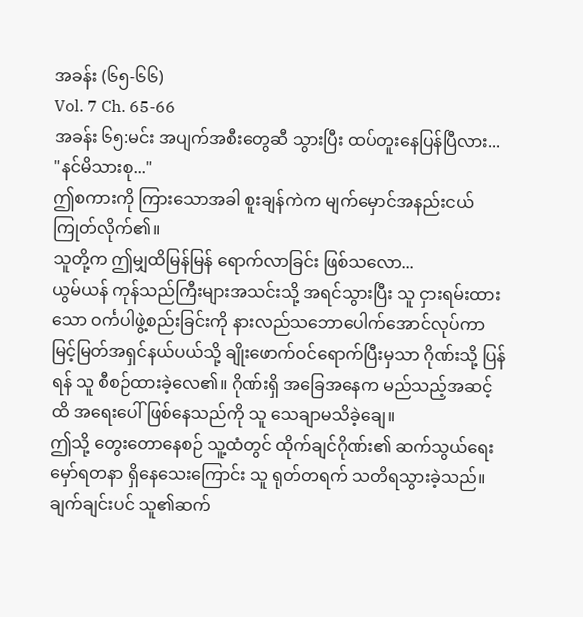အခန်း (၆၅-၆၆)
Vol. 7 Ch. 65-66
အခန်း ၆၅:မင်း အပျက်အစီးတွေဆီ သွားပြီး ထပ်တူးနေပြန်ပြီလား...
"နင်မိသားစု..."
ဤစကားကို ကြားသောအခါ စူးချန်ကဲက မျက်မှောင်အနည်းငယ်ကြုတ်လိုက်၏။
သူတို့က ဤမျှထိမြန်မြန် ရောက်လာခြင်း ဖြစ်သလော...
ယွမ်ယန် ကုန်သည်ကြီးများအသင်းသို့ အရင်သွားပြီး သူ ငှားရမ်းထားသော ဝင်္ကပါဖွဲ့စည်းခြင်းကို နားလည်သဘောပေါက်အောင်လုပ်ကာ မြင့်မြတ်အရှင်နယ်ပယ်သို့ ချိုးဖောက်ဝင်ရောက်ပြီးမှသာ ဂိုဏ်းသို့ ပြန်ရန် သူ စီစဉ်ထားခဲ့လေ၏။ ဂိုဏ်းရှိ အခြေအနေက မည်သည့်အဆင့်ထိ အရေးပေါ်ဖြစ်နေသည်ကို သူ သေချာမသိခဲ့ချေ။
ဤသို့ တွေးတောနေစဉ် သူ့ထံတွင် ထိုက်ချင်ဂိုဏ်း၏ ဆက်သွယ်ရေး မှော်ရတနာ ရှိနေသေးကြောင်း သူ ရုတ်တရက် သတိရသွားခဲ့သည်။
ချက်ချင်းပင် သူ၏ဆက်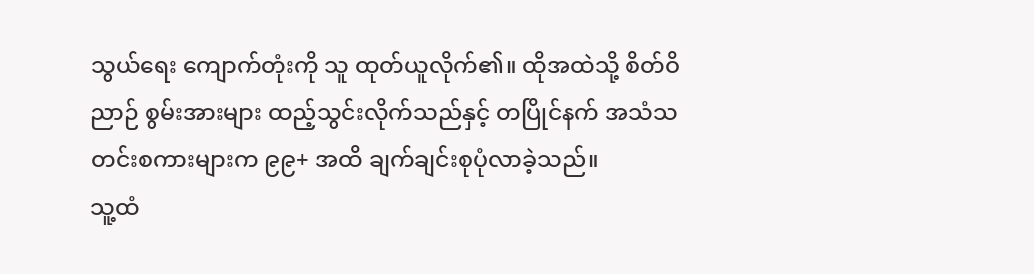သွယ်ရေး ကျောက်တုံးကို သူ ထုတ်ယူလိုက်၏။ ထိုအထဲသို့ စိတ်ဝိညာဉ် စွမ်းအားများ ထည့်သွင်းလိုက်သည်နှင့် တပြိုင်နက် အသံသတင်းစကားများက ၉၉+ အထိ ချက်ချင်းစုပုံလာခဲ့သည်။
သူ့ထံ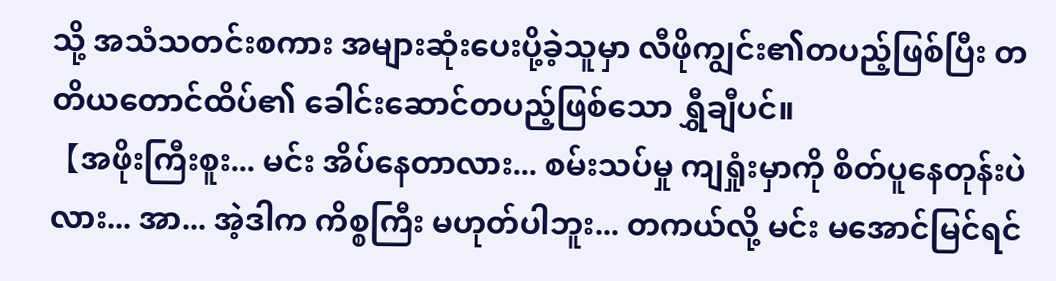သို့ အသံသတင်းစကား အများဆုံးပေးပို့ခဲ့သူမှာ လီဖိုကျွင်း၏တပည့်ဖြစ်ပြီး တတိယတောင်ထိပ်၏ ခေါင်းဆောင်တပည့်ဖြစ်သော ရွှီချီပင်။
【အဖိုးကြီးစူး... မင်း အိပ်နေတာလား... စမ်းသပ်မှု ကျရှုံးမှာကို စိတ်ပူနေတုန်းပဲလား... အာ... အဲ့ဒါက ကိစ္စကြီး မဟုတ်ပါဘူး... တကယ်လို့ မင်း မအောင်မြင်ရင်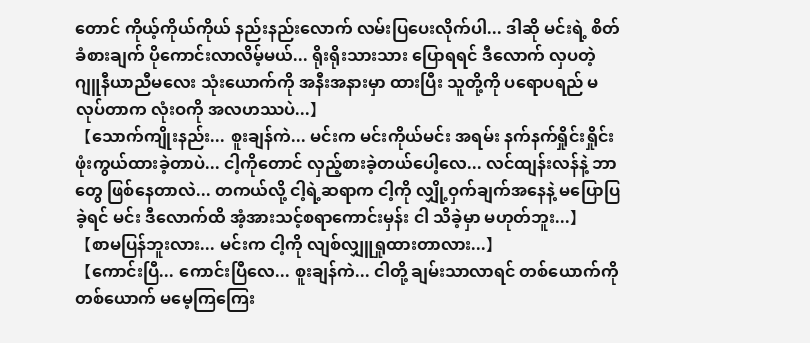တောင် ကိုယ့်ကိုယ်ကိုယ် နည်းနည်းလောက် လမ်းပြပေးလိုက်ပါ... ဒါဆို မင်းရဲ့ စိတ်ခံစားချက် ပိုကောင်းလာလိမ့်မယ်... ရိုးရိုးသားသား ပြောရရင် ဒီလောက် လှပတဲ့ ဂျူနီယာညီမလေး သုံးယောက်ကို အနီးအနားမှာ ထားပြီး သူတို့ကို ပရောပရည် မလုပ်တာက လုံးဝကို အလဟဿပဲ...】
【သောက်ကျိုးနည်း... စူးချန်ကဲ... မင်းက မင်းကိုယ်မင်း အရမ်း နက်နက်ရှိုင်းရှိုင်း ဖုံးကွယ်ထားခဲ့တာပဲ... ငါ့ကိုတောင် လှည့်စားခဲ့တယ်ပေါ့လေ... လင်ထျန်းလန်နဲ့ ဘာတွေ ဖြစ်နေတာလဲ... တကယ်လို့ ငါ့ရဲ့ဆရာက ငါ့ကို လျှို့ဝှက်ချက်အနေနဲ့ မပြောပြခဲ့ရင် မင်း ဒီလောက်ထိ အံ့အားသင့်စရာကောင်းမှန်း ငါ သိခဲ့မှာ မဟုတ်ဘူး...】
【စာမပြန်ဘူးလား... မင်းက ငါ့ကို လျစ်လျှူရှုထားတာလား...】
【ကောင်းပြီ... ကောင်းပြီလေ... စူးချန်ကဲ... ငါတို့ ချမ်းသာလာရင် တစ်ယောက်ကိုတစ်ယောက် မမေ့ကြကြေး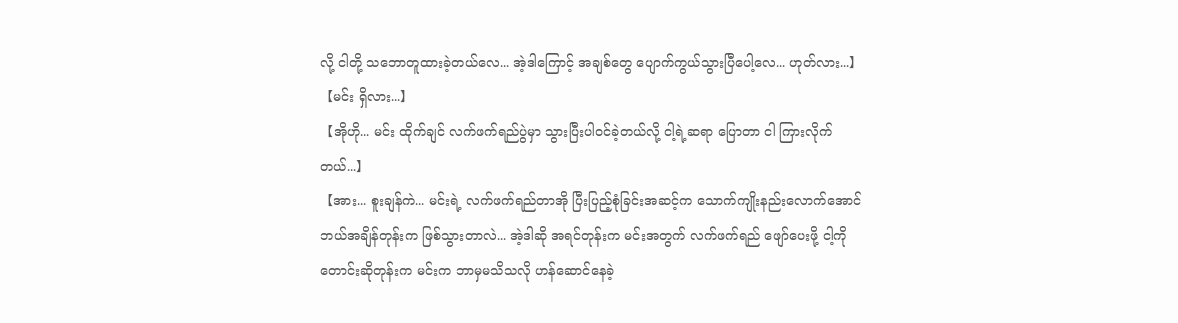လို့ ငါတို့ သဘောတူထားခဲ့တယ်လေ... အဲ့ဒါကြောင့် အချစ်တွေ ပျောက်ကွယ်သွားပြီပေါ့လေ... ဟုတ်လား...】
【မင်း ရှိလား...】
【အိုဟို... မင်း ထိုက်ချင် လက်ဖက်ရည်ပွဲမှာ သွားပြီးပါဝင်ခဲ့တယ်လို့ ငါ့ရဲ့ဆရာ ပြောတာ ငါ ကြားလိုက်တယ်...】
【အား... စူးချန်ကဲ... မင်းရဲ့ လက်ဖက်ရည်တာအို ပြီးပြည့်စုံခြင်းအဆင့်က သောက်ကျိုးနည်းလောက်အောင် ဘယ်အချိန်တုန်းက ဖြစ်သွားတာလဲ... အဲ့ဒါဆို အရင်တုန်းက မင်းအတွက် လက်ဖက်ရည် ဖျော်ပေးဖို့ ငါ့ကို တောင်းဆိုတုန်းက မင်းက ဘာမှမသိသလို ဟန်ဆောင်နေခဲ့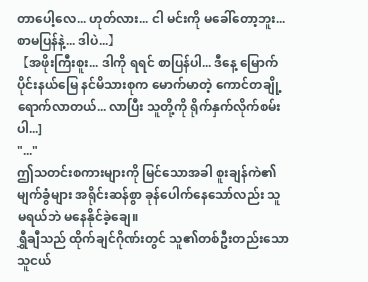တာပေါ့လေ... ဟုတ်လား... ငါ မင်းကို မခေါ်တော့ဘူး... စာမပြန်နဲ့... ဒါပဲ...】
【အဖိုးကြီးစူး... ဒါကို ရရင် စာပြန်ပါ... ဒီနေ့ မြောက်ပိုင်းနယ်မြေ နင်မိသားစုက မောက်မာတဲ့ ကောင်တချို့ ရောက်လာတယ်... လာပြီး သူတို့ကို ရိုက်နှက်လိုက်စမ်းပါ...]
"..."
ဤသတင်းစကားများကို မြင်သောအခါ စူးချန်ကဲ၏မျက်ခွံများ အရိုင်းဆန်စွာ ခုန်ပေါက်နေသော်လည်း သူ မရယ်ဘဲ မနေနိုင်ခဲ့ချေ။
ရွှီချီသည် ထိုက်ချင်ဂိုဏ်းတွင် သူ၏တစ်ဦးတည်းသော သူငယ်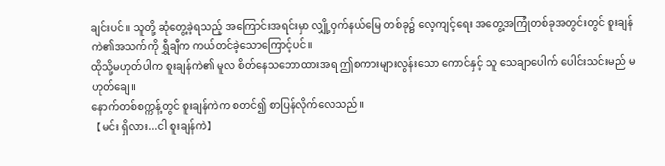ချင်းပင်။ သူတို့ ဆုံတွေ့ခဲ့ရသည့် အကြောင်းအရင်းမှာ လျှို့ဝှက်နယ်မြေ တစ်ခု၌ လေ့ကျင့်ရေး အတွေ့အကြုံတစ်ခုအတွင်းတွင် စူးချန်ကဲ၏အသက်ကို ရွှီချီက ကယ်တင်ခဲ့သောကြောင့်ပင်။
ထိုသို့မဟုတ်ပါက စူးချန်ကဲ၏ မူလ စိတ်နေသဘောထားအရ ဤစကားများလွန်းသော ကောင်နှင့် သူ သေချာပေါက် ပေါင်းသင်းမည် မဟုတ်ချေ။
နောက်တစ်စက္ကန့်တွင် စူးချန်ကဲက စတင်၍ စာပြန်လိုက်လေသည်။
【မင်း ရှိလား...ငါ စူးချန်ကဲ】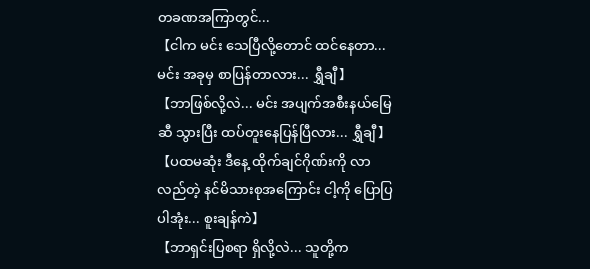တခဏအကြာတွင်...
【ငါက မင်း သေပြီလို့တောင် ထင်နေတာ... မင်း အခုမှ စာပြန်တာလား... ရွှီချီ】
【ဘာဖြစ်လို့လဲ... မင်း အပျက်အစီးနယ်မြေဆီ သွားပြီး ထပ်တူးနေပြန်ပြီလား... ရွှီချီ】
【ပထမဆုံး ဒီနေ့ ထိုက်ချင်ဂိုဏ်းကို လာလည်တဲ့ နင်မိသားစုအကြောင်း ငါ့ကို ပြောပြပါအုံး... စူးချန်ကဲ】
【ဘာရှင်းပြစရာ ရှိလို့လဲ... သူတို့က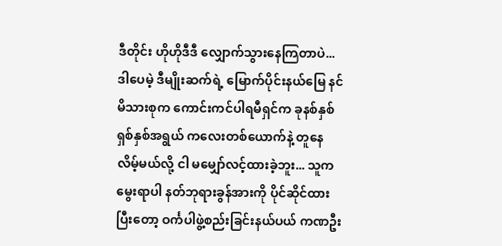ဒီတိုင်း ဟိုဟိုဒီဒီ လျှောက်သွားနေကြတာပဲ... ဒါပေမဲ့ ဒီမျိုးဆက်ရဲ့ မြောက်ပိုင်းနယ်မြေ နင်မိသားစုက ကောင်းကင်ပါရမီရှင်က ခုနစ်နှစ် ရှစ်နှစ်အရွယ် ကလေးတစ်ယောက်နဲ့ တူနေလိမ့်မယ်လို့ ငါ မမျှော်လင့်ထားခဲ့ဘူး... သူက မွေးရာပါ နတ်ဘုရားခွန်အားကို ပိုင်ဆိုင်ထားပြီးတော့ ဝင်္ကပါဖွဲ့စည်းခြင်းနယ်ပယ် ကဏဦး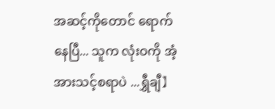အဆင့်ကိုတောင် ရောက်နေပြီ... သူက လုံးဝကို အံ့အားသင့်စရာပဲ ...ရွှီချီ】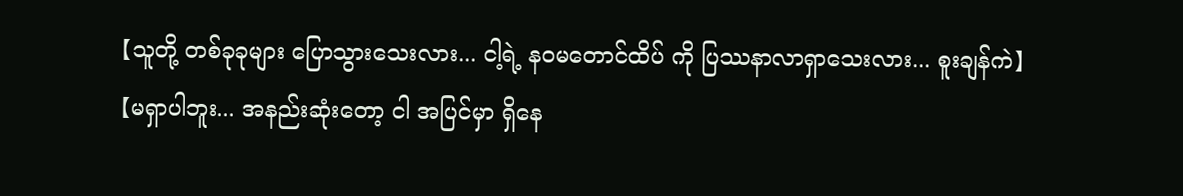【သူတို့ တစ်ခုခုများ ပြောသွားသေးလား... ငါ့ရဲ့ နဝမတောင်ထိပ် ကို ပြဿနာလာရှာသေးလား... စူးချန်ကဲ】
【မရှာပါဘူး... အနည်းဆုံးတော့ ငါ အပြင်မှာ ရှိနေ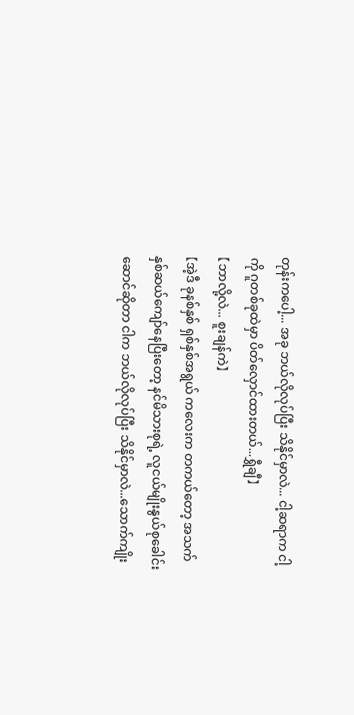တုန်းကပေါ့... အခု ဘယ်လိုလုပ်ပြီး သိနိုင်မှာလဲ... ငါ့ဆရာက ငါ့ကို ဂူတစ်ခုထဲမှာ ပိတ်လှောင်ထားတယ်...ရွှီချီ】
【ဘာလို့လဲ... စူးချန်ကဲ】
【အဲ့ဒီ ခုနစ်နှစ် ရှစ်နှစ်အရွယ် ကလေးက တကယ်တော့ အသက် နှစ်ဆယ်ကျော်နေပြီးတော့ နင်မိသားစုရဲ့ လူငယ်မျိုးနွယ်စုခေါင်းဆောင်ဆိုတာ ငါက ဘယ်လိုလုပ်ပြီး သိနိုင်မှာလဲ...သောက်ကျိုး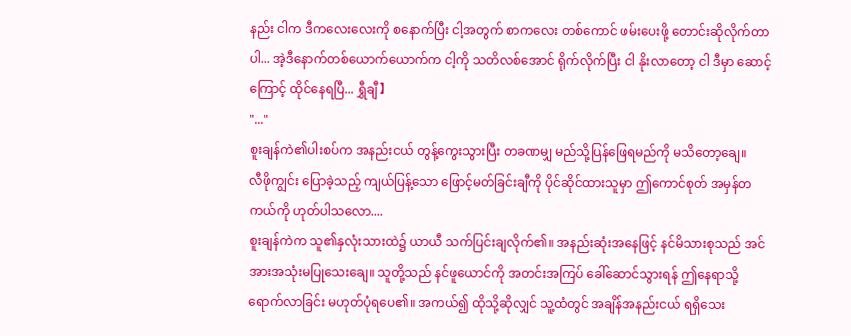နည်း ငါက ဒီကလေးလေးကို စနောက်ပြီး ငါ့အတွက် စာကလေး တစ်ကောင် ဖမ်းပေးဖို့ တောင်းဆိုလိုက်တာပါ... အဲ့ဒီနောက်တစ်ယောက်ယောက်က ငါ့ကို သတိလစ်အောင် ရိုက်လိုက်ပြီး ငါ နိုးလာတော့ ငါ ဒီမှာ ဆောင့်ကြောင့် ထိုင်နေရပြီ... ရွှီချီ】
"..."
စူးချန်ကဲ၏ပါးစပ်က အနည်းငယ် တွန့်ကွေးသွားပြီး တခဏမျှ မည်သို့ပြန်ဖြေရမည်ကို မသိတော့ချေ။
လီဖိုကျွင်း ပြောခဲ့သည့် ကျယ်ပြန့်သော ဖြောင့်မတ်ခြင်းချီကို ပိုင်ဆိုင်ထားသူမှာ ဤကောင်စုတ် အမှန်တကယ်ကို ဟုတ်ပါသလော....
စူးချန်ကဲက သူ၏နှလုံးသားထဲ၌ ယာယီ သက်ပြင်းချလိုက်၏။ အနည်းဆုံးအနေဖြင့် နင်မိသားစုသည် အင်အားအသုံးမပြုသေးချေ။ သူတို့သည် နင်ဖူယောင်ကို အတင်းအကြပ် ခေါ်ဆောင်သွားရန် ဤနေရာသို့ ရောက်လာခြင်း မဟုတ်ပုံရပေ၏။ အကယ်၍ ထိုသို့ဆိုလျှင် သူ့ထံတွင် အချိန်အနည်းငယ် ရရှိသေး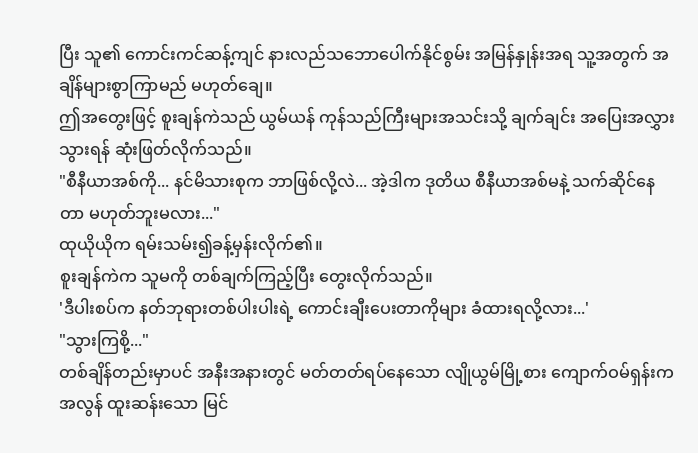ပြီး သူ၏ ကောင်းကင်ဆန့်ကျင် နားလည်သဘောပေါက်နိုင်စွမ်း အမြန်နှုန်းအရ သူ့အတွက် အချိန်များစွာကြာမည် မဟုတ်ချေ။
ဤအတွေးဖြင့် စူးချန်ကဲသည် ယွမ်ယန် ကုန်သည်ကြီးများအသင်းသို့ ချက်ချင်း အပြေးအလွှားသွားရန် ဆုံးဖြတ်လိုက်သည်။
"စီနီယာအစ်ကို... နင်မိသားစုက ဘာဖြစ်လို့လဲ... အဲ့ဒါက ဒုတိယ စီနီယာအစ်မနဲ့ သက်ဆိုင်နေတာ မဟုတ်ဘူးမလား..."
ထုယိုယိုက ရမ်းသမ်း၍ခန့်မှန်းလိုက်၏။
စူးချန်ကဲက သူမကို တစ်ချက်ကြည့်ပြီး တွေးလိုက်သည်။
'ဒီပါးစပ်က နတ်ဘုရားတစ်ပါးပါးရဲ့ ကောင်းချီးပေးတာကိုများ ခံထားရလို့လား...'
"သွားကြစို့..."
တစ်ချိန်တည်းမှာပင် အနီးအနားတွင် မတ်တတ်ရပ်နေသော လျိုယွမ်မြို့စား ကျောက်ဝမ်ရှန်းက အလွန် ထူးဆန်းသော မြင်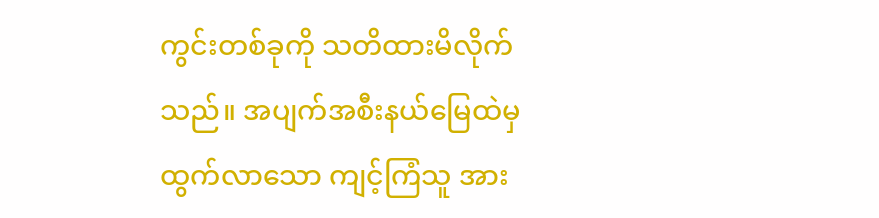ကွင်းတစ်ခုကို သတိထားမိလိုက်သည်။ အပျက်အစီးနယ်မြေထဲမှ ထွက်လာသော ကျင့်ကြံသူ အား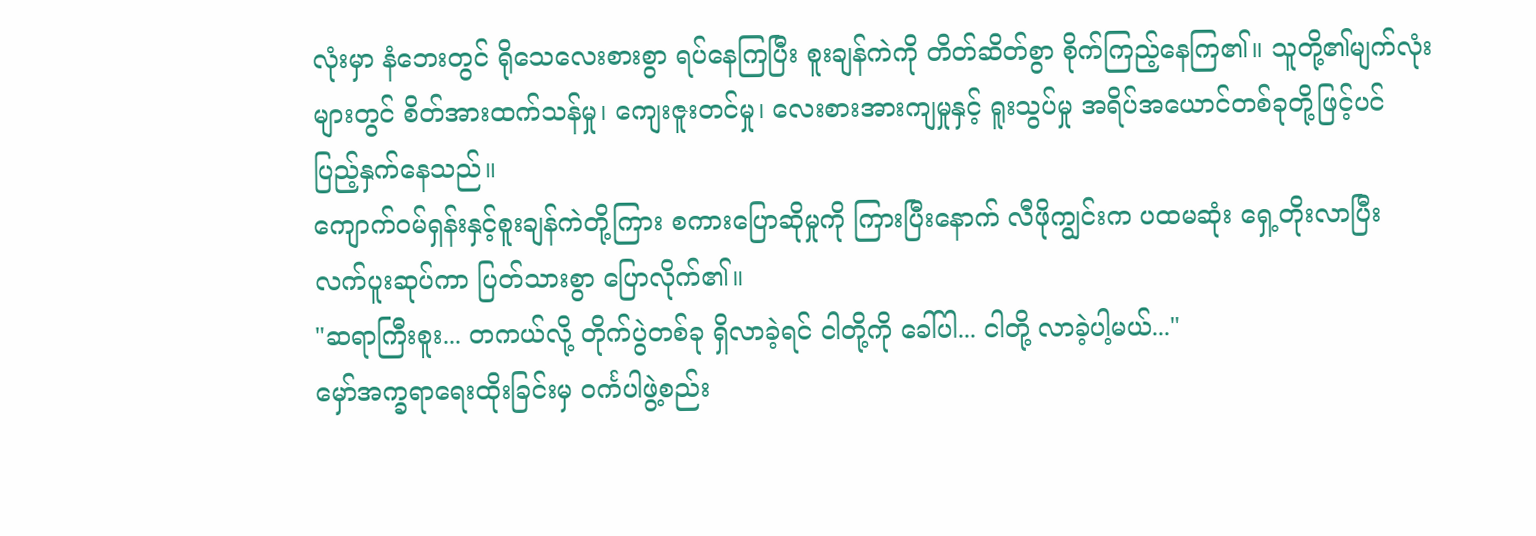လုံးမှာ နံဘေးတွင် ရိုသေလေးစားစွာ ရပ်နေကြပြီး စူးချန်ကဲကို တိတ်ဆိတ်စွာ စိုက်ကြည့်နေကြ၏။ သူတို့၏မျက်လုံးများတွင် စိတ်အားထက်သန်မှု၊ ကျေးဇူးတင်မှု၊ လေးစားအားကျမှုနှင့် ရူးသွပ်မှု အရိပ်အယောင်တစ်ခုတို့ဖြင့်ပင် ပြည့်နှက်နေသည်။
ကျောက်ဝမ်ရှန်းနှင့်စူးချန်ကဲတို့ကြား စကားပြောဆိုမှုကို ကြားပြီးနောက် လီဖိုကျွင်းက ပထမဆုံး ရှေ့တိုးလာပြီး လက်ပူးဆုပ်ကာ ပြတ်သားစွာ ပြောလိုက်၏။
"ဆရာကြီးစူး... တကယ်လို့ တိုက်ပွဲတစ်ခု ရှိလာခဲ့ရင် ငါတို့ကို ခေါ်ပါ... ငါတို့ လာခဲ့ပါ့မယ်..."
မှော်အက္ခရာရေးထိုးခြင်းမှ ဝင်္ကပါဖွဲ့စည်း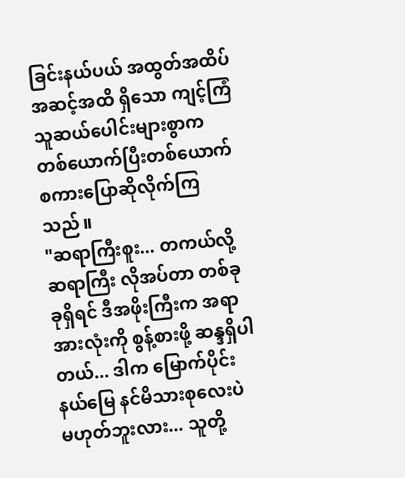ခြင်းနယ်ပယ် အထွတ်အထိပ်အဆင့်အထိ ရှိသော ကျင့်ကြံသူဆယ်ပေါင်းများစွာက တစ်ယောက်ပြီးတစ်ယောက် စကားပြောဆိုလိုက်ကြသည်။
"ဆရာကြီးစူး... တကယ်လို့ ဆရာကြီး လိုအပ်တာ တစ်ခုခုရှိရင် ဒီအဖိုးကြီးက အရာအားလုံးကို စွန့်စားဖို့ ဆန္ဒရှိပါတယ်... ဒါက မြောက်ပိုင်းနယ်မြေ နင်မိသားစုလေးပဲ မဟုတ်ဘူးလား... သူတို့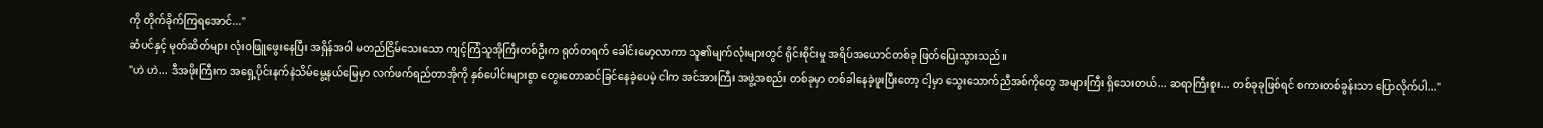ကို တိုက်ခိုက်ကြရအောင်..."
ဆံပင်နှင့် မုတ်ဆိတ်များ လုံးဝဖြူဖွေးနေပြီး အရှိန်အဝါ မတည်ငြိမ်သေးသော ကျင့်ကြံသူအိုကြီးတစ်ဦးက ရုတ်တရက် ခေါင်းမော့လာကာ သူ၏မျက်လုံးများတွင် ရိုင်းစိုင်းမှု အရိပ်အယောင်တစ်ခု ဖြတ်ပြေးသွားသည်။
"ဟဲ ဟဲ... ဒီအဖိုးကြီးက အရှေ့ပိုင်းနက်နဲသိမ်မွေ့နယ်မြေမှာ လက်ဖက်ရည်တာအိုကို နှစ်ပေါင်းများစွာ တွေးတောဆင်ခြင်နေခဲ့ပေမဲ့ ငါက အင်အားကြီး အဖွဲ့အစည်း တစ်ခုမှာ တစ်ခါနေခဲ့ဖူးပြီးတော့ ငါ့မှာ သွေးသောက်ညီအစ်ကိုတွေ အများကြီး ရှိသေးတယ်... ဆရာကြီးစူး... တစ်ခုခုဖြစ်ရင် စကားတစ်ခွန်းသာ ပြောလိုက်ပါ..."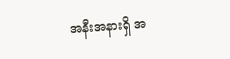အနီးအနားရှိ အ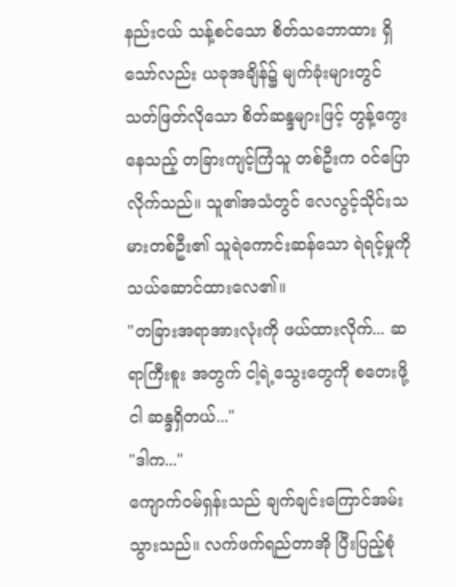နည်းငယ် သန့်စင်သော စိတ်သဘောထား ရှိသော်လည်း ယခုအချိန်၌ မျက်ခုံးများတွင် သတ်ဖြတ်လိုသော စိတ်ဆန္ဒများဖြင့် တွန့်ကွေးနေသည့် တခြားကျင့်ကြံသူ တစ်ဦးက ဝင်ပြောလိုက်သည်။ သူ၏အသံတွင် လေလွင့်သိုင်းသမားတစ်ဦး၏ သူရဲကောင်းဆန်သော ရဲရင့်မှုကို သယ်ဆောင်ထားလေ၏။
"တခြားအရာအားလုံးကို ဖယ်ထားလိုက်... ဆရာကြီးစူး အတွက် ငါ့ရဲ့သွေးတွေကို စတေးဖို့ ငါ ဆန္ဒရှိတယ်..."
"ဒါက..."
ကျောက်ဝမ်ရှန်းသည် ချက်ချင်းကြောင်အမ်းသွားသည်။ လက်ဖက်ရည်တာအို ပြီးပြည့်စုံ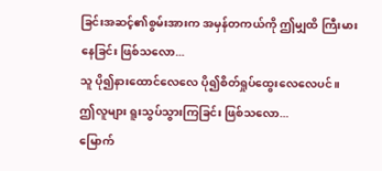ခြင်းအဆင့်၏စွမ်းအားက အမှန်တကယ်ကို ဤမျှထိ ကြီးမားနေခြင်း ဖြစ်သလော...
သူ ပို၍နားထောင်လေလေ ပို၍စိတ်ရှုပ်ထွေးလေလေပင်။
ဤလူများ ရူးသွပ်သွားကြခြင်း ဖြစ်သလော...
မြောက်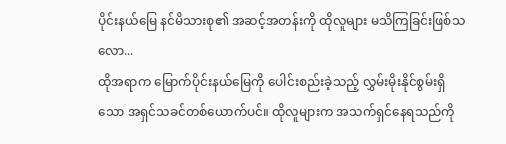ပိုင်းနယ်မြေ နင်မိသားစု၏ အဆင့်အတန်းကို ထိုလူများ မသိကြခြင်းဖြစ်သလော...
ထိုအရာက မြောက်ပိုင်းနယ်မြေကို ပေါင်းစည်းခဲ့သည့် လွှမ်းမိုးနိုင်စွမ်းရှိသော အရှင်သခင်တစ်ယောက်ပင်။ ထိုလူများက အသက်ရှင်နေရသည်ကို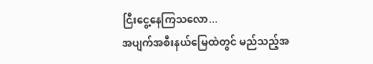ငြီးငွေ့နေကြသလော...
အပျက်အစီးနယ်မြေထဲတွင် မည်သည့်အ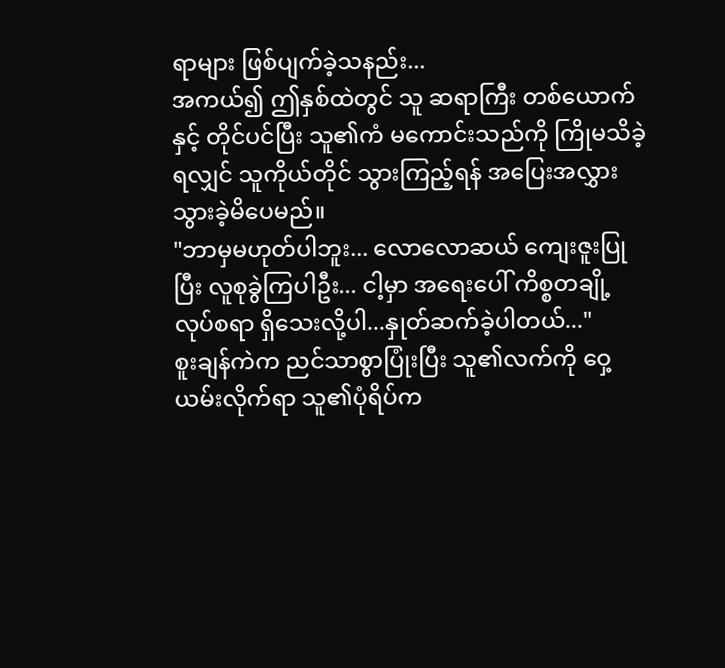ရာများ ဖြစ်ပျက်ခဲ့သနည်း...
အကယ်၍ ဤနှစ်ထဲတွင် သူ ဆရာကြီး တစ်ယောက်နှင့် တိုင်ပင်ပြီး သူ၏ကံ မကောင်းသည်ကို ကြိုမသိခဲ့ရလျှင် သူကိုယ်တိုင် သွားကြည့်ရန် အပြေးအလွှား သွားခဲ့မိပေမည်။
"ဘာမှမဟုတ်ပါဘူး... လောလောဆယ် ကျေးဇူးပြုပြီး လူစုခွဲကြပါဦး... ငါ့မှာ အရေးပေါ် ကိစ္စတချို့ လုပ်စရာ ရှိသေးလို့ပါ...နှုတ်ဆက်ခဲ့ပါတယ်..."
စူးချန်ကဲက ညင်သာစွာပြုံးပြီး သူ၏လက်ကို ဝှေ့ယမ်းလိုက်ရာ သူ၏ပုံရိပ်က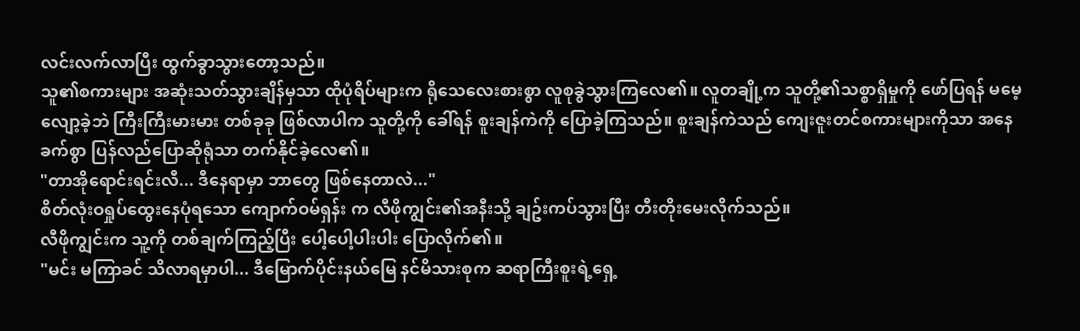လင်းလက်လာပြီး ထွက်ခွာသွားတော့သည်။
သူ၏စကားများ အဆုံးသတ်သွားချိန်မှသာ ထိုပုံရိပ်များက ရိုသေလေးစားစွာ လူစုခွဲသွားကြလေ၏။ လူတချို့က သူတို့၏သစ္စာရှိမှုကို ဖော်ပြရန် မမေ့လျော့ခဲ့ဘဲ ကြီးကြီးမားမား တစ်ခုခု ဖြစ်လာပါက သူတို့ကို ခေါ်ရန် စူးချန်ကဲကို ပြောခဲ့ကြသည်။ စူးချန်ကဲသည် ကျေးဇူးတင်စကားများကိုသာ အနေခက်စွာ ပြန်လည်ပြောဆိုရုံသာ တက်နိုင်ခဲ့လေ၏။
"တာအိုရောင်းရင်းလီ... ဒီနေရာမှာ ဘာတွေ ဖြစ်နေတာလဲ..."
စိတ်လုံးဝရှုပ်ထွေးနေပုံရသော ကျောက်ဝမ်ရှန်း က လီဖိုကျွင်း၏အနီးသို့ ချဥ်းကပ်သွားပြီး တီးတိုးမေးလိုက်သည်။
လီဖိုကျွင်းက သူ့ကို တစ်ချက်ကြည့်ပြီး ပေါ့ပေါ့ပါးပါး ပြောလိုက်၏။
"မင်း မကြာခင် သိလာရမှာပါ... ဒီမြောက်ပိုင်းနယ်မြေ နင်မိသားစုက ဆရာကြီးစူးရဲ့ရှေ့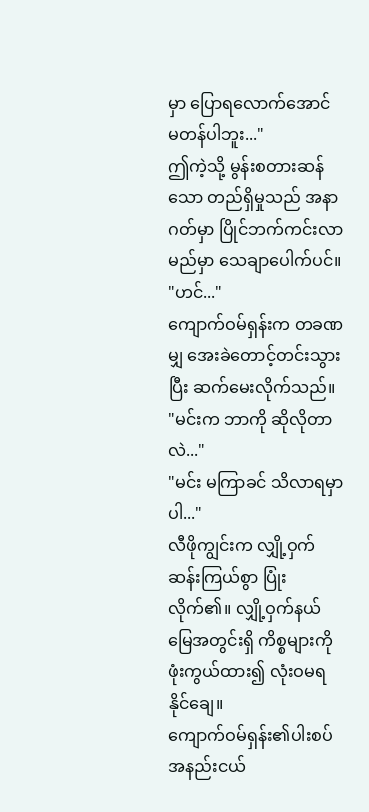မှာ ပြောရလောက်အောင် မတန်ပါဘူး..."
ဤကဲ့သို့ မွန်းစတားဆန်သော တည်ရှိမှုသည် အနာဂတ်မှာ ပြိုင်ဘက်ကင်းလာမည်မှာ သေချာပေါက်ပင်။
"ဟင်..."
ကျောက်ဝမ်ရှန်းက တခဏမျှ အေးခဲတောင့်တင်းသွားပြီး ဆက်မေးလိုက်သည်။
"မင်းက ဘာကို ဆိုလိုတာလဲ..."
"မင်း မကြာခင် သိလာရမှာပါ..."
လီဖိုကျွင်းက လျှို့ဝှက်ဆန်းကြယ်စွာ ပြုံးလိုက်၏။ လျှို့ဝှက်နယ်မြေအတွင်းရှိ ကိစ္စများကို ဖုံးကွယ်ထား၍ လုံးဝမရနိုင်ချေ။
ကျောက်ဝမ်ရှန်း၏ပါးစပ် အနည်းငယ်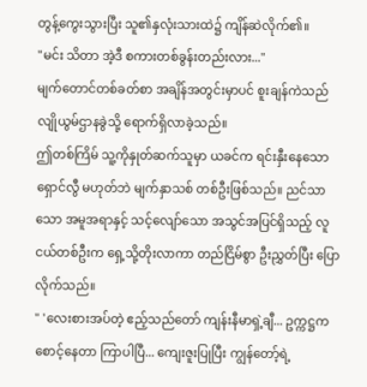တွန့်ကွေးသွားပြီး သူ၏နှလုံးသားထဲ၌ ကျိန်ဆဲလိုက်၏။
"မင်း သိတာ အဲ့ဒီ စကားတစ်ခွန်းတည်းလား..."
မျက်တောင်တစ်ခတ်စာ အချိန်အတွင်းမှာပင် စူးချန်ကဲသည် လျိုယွမ်ဌာနခွဲသို့ ရောက်ရှိလာခဲ့သည်။
ဤတစ်ကြိမ် သူ့ကိုနှုတ်ဆက်သူမှာ ယခင်က ရင်းနှီးနေသော ရှောင်လွီ မဟုတ်ဘဲ မျက်နှာသစ် တစ်ဦးဖြစ်သည်။ ညင်သာသော အမူအရာနှင့် သင့်လျော်သော အသွင်အပြင်ရှိသည့် လူငယ်တစ်ဦးက ရှေ့သို့တိုးလာကာ တည်ငြိမ်စွာ ဦးညွှတ်ပြီး ပြောလိုက်သည်။
" 'လေးစားအပ်တဲ့ ဧည့်သည်တော် ကျန်းနီမာရှဲ့ချီ... ဥက္ကဋ္ဌက စောင့်နေတာ ကြာပါပြီ... ကျေးဇူးပြုပြီး ကျွန်တော့်ရဲ့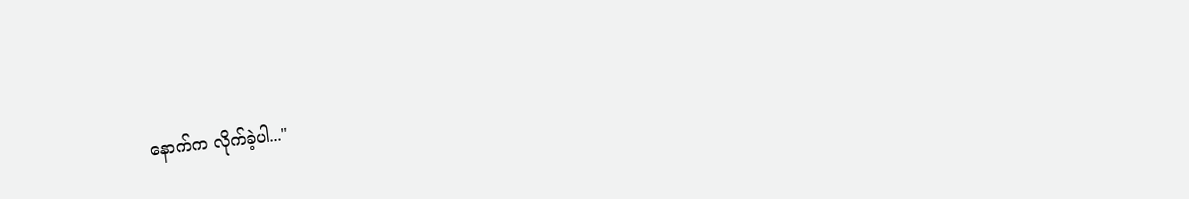နောက်က လိုက်ခဲ့ပါ..."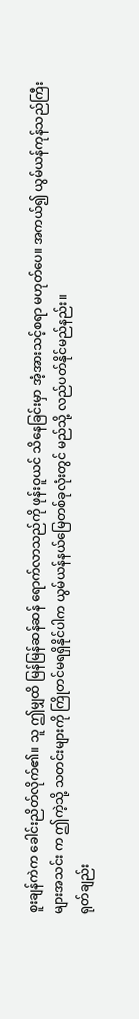စူးချန်ကဲက ခေါင်းညိတ်လိုက်၏။ သူ ဤမျှထိ မြန်မြန်ဆန်ဆန် ရောက်လာသည်ကို ဖုန်းဝူယင် သိနေခြင်းမှာ အံ့အားသင့်စရာ မဟုတ်ပေ။ အကယ်၍ ယွမ်ယန်ကုန်သည်ကြီးများအသင်း က ဤကဲ့သို့ သတင်းများကို ကြိုတင်မရရှိနိုင်ပါက ယွမ်ယန်နယ်မြေတစ်ခုလုံးတွင် မည်သို့ လည်ပတ်နိုင်မည်နည်း။
ရုတ်ချည်း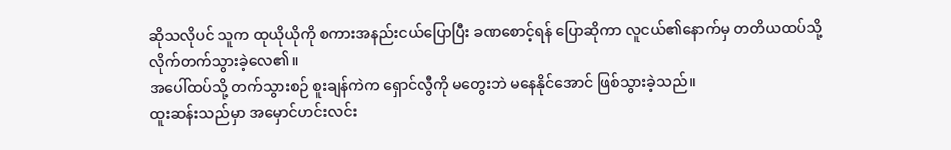ဆိုသလိုပင် သူက ထုယိုယိုကို စကားအနည်းငယ်ပြောပြီး ခဏစောင့်ရန် ပြောဆိုကာ လူငယ်၏နောက်မှ တတိယထပ်သို့ လိုက်တက်သွားခဲ့လေ၏။
အပေါ်ထပ်သို့ တက်သွားစဉ် စူးချန်ကဲက ရှောင်လွီကို မတွေးဘဲ မနေနိုင်အောင် ဖြစ်သွားခဲ့သည်။
ထူးဆန်းသည်မှာ အမှောင်ဟင်းလင်း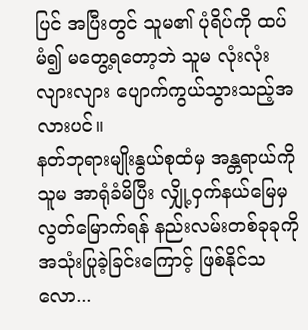ပြင် အပြီးတွင် သူမ၏ ပုံရိပ်ကို ထပ်မံ၍ မတွေ့ရတော့ဘဲ သူမ လုံးလုံးလျားလျား ပျောက်ကွယ်သွားသည့်အလားပင်။
နတ်ဘုရားမျိုးနွယ်စုထံမှ အန္တရာယ်ကို သူမ အာရုံခံမိပြီး လျှို့ဝှက်နယ်မြေမှ လွတ်မြောက်ရန် နည်းလမ်းတစ်ခုခုကို အသုံးပြုခဲ့ခြင်းကြောင့် ဖြစ်နိုင်သလော...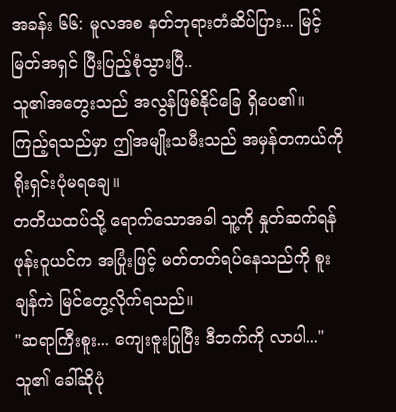အခန်း ၆၆: မူလအစ နတ်ဘုရားတံဆိပ်ပြား... မြင့်မြတ်အရှင် ပြီးပြည့်စုံသွားပြီ..
သူ၏အတွေးသည် အလွန်ဖြစ်နိုင်ခြေ ရှိပေ၏။
ကြည့်ရသည်မှာ ဤအမျိုးသမီးသည် အမှန်တကယ်ကို ရိုးရှင်းပုံမရချေ။
တတိယထပ်သို့ ရောက်သောအခါ သူ့ကို နှုတ်ဆက်ရန် ဖုန်းဝူယင်က အပြုံးဖြင့် မတ်တတ်ရပ်နေသည်ကို စူးချန်ကဲ မြင်တွေ့လိုက်ရသည်။
"ဆရာကြီးစူး... ကျေးဇူးပြုပြီး ဒီဘက်ကို လာပါ..."
သူ၏ ခေါ်ဆိုပုံ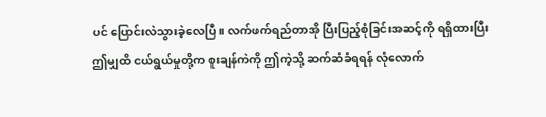ပင် ပြောင်းလဲသွားခဲ့လေပြီ။ လက်ဖက်ရည်တာအို ပြီးပြည့်စုံခြင်းအဆင့်ကို ရရှိထားပြီး ဤမျှထိ ငယ်ရွယ်မှုတို့က စူးချန်ကဲကို ဤကဲ့သို့ ဆက်ဆံခံရရန် လုံလောက်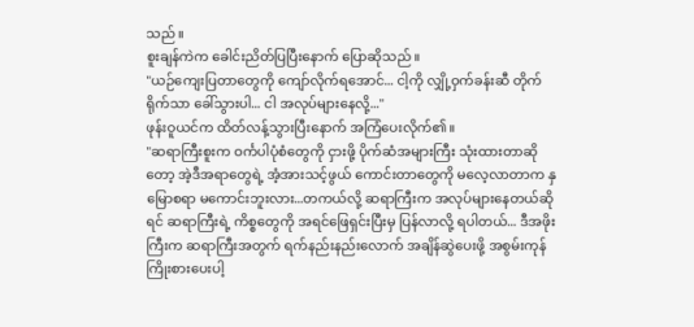သည်။
စူးချန်ကဲက ခေါင်းညိတ်ပြပြီးနောက် ပြောဆိုသည်။
"ယဉ်ကျေးပြတာတွေကို ကျော်လိုက်ရအောင်... ငါ့ကို လျှို့ဝှက်ခန်းဆီ တိုက်ရိုက်သာ ခေါ်သွားပါ... ငါ အလုပ်များနေလို့..."
ဖုန်းဝူယင်က ထိတ်လန့်သွားပြီးနောက် အကြံပေးလိုက်၏။
"ဆရာကြီးစူးက ဝင်္ကပါပုံစံတွေကို ငှားဖို့ ပိုက်ဆံအများကြီး သုံးထားတာဆိုတော့ အဲ့ဒီအရာတွေရဲ့ အံ့အားသင့်ဖွယ် ကောင်းတာတွေကို မလေ့လာတာက နှမြောစရာ မကောင်းဘူးလား...တကယ်လို့ ဆရာကြီးက အလုပ်များနေတယ်ဆိုရင် ဆရာကြီးရဲ့ ကိစ္စတွေကို အရင်ဖြေရှင်းပြီးမှ ပြန်လာလို့ ရပါတယ်... ဒီအဖိုးကြီးက ဆရာကြီးအတွက် ရက်နည်းနည်းလောက် အချိန်ဆွဲပေးဖို့ အစွမ်းကုန် ကြိုးစားပေးပါ့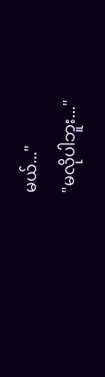မယ်..."
"မလိုပါဘူး..."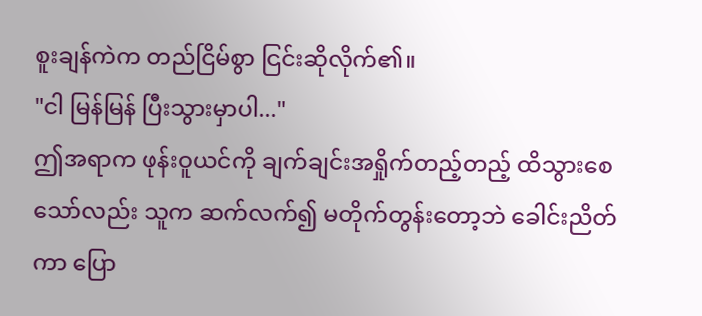စူးချန်ကဲက တည်ငြိမ်စွာ ငြင်းဆိုလိုက်၏။
"ငါ မြန်မြန် ပြီးသွားမှာပါ..."
ဤအရာက ဖုန်းဝူယင်ကို ချက်ချင်းအရှိုက်တည့်တည့် ထိသွားစေသော်လည်း သူက ဆက်လက်၍ မတိုက်တွန်းတော့ဘဲ ခေါင်းညိတ်ကာ ပြော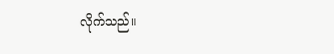လိုက်သည်။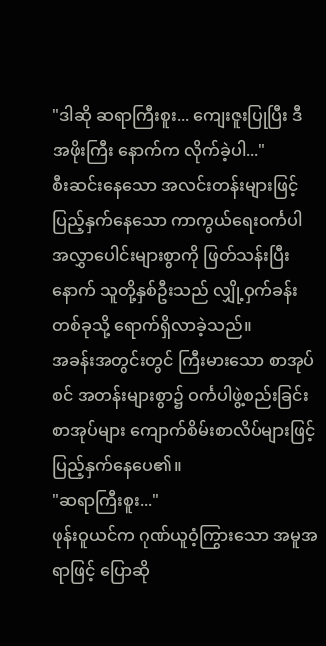"ဒါဆို ဆရာကြီးစူး... ကျေးဇူးပြုပြီး ဒီအဖိုးကြီး နောက်က လိုက်ခဲ့ပါ..."
စီးဆင်းနေသော အလင်းတန်းများဖြင့် ပြည့်နှက်နေသော ကာကွယ်ရေးဝင်္ကပါ အလွှာပေါင်းများစွာကို ဖြတ်သန်းပြီးနောက် သူတို့နှစ်ဦးသည် လျှို့ဝှက်ခန်းတစ်ခုသို့ ရောက်ရှိလာခဲ့သည်။
အခန်းအတွင်းတွင် ကြီးမားသော စာအုပ်စင် အတန်းများစွာ၌ ဝင်္ကပါဖွဲ့စည်းခြင်းစာအုပ်များ ကျောက်စိမ်းစာလိပ်များဖြင့် ပြည့်နှက်နေပေ၏။
"ဆရာကြီးစူး..."
ဖုန်းဝူယင်က ဂုဏ်ယူဝံ့ကြွားသော အမူအရာဖြင့် ပြောဆို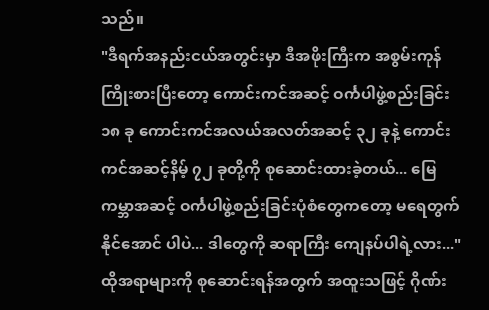သည်။
"ဒီရက်အနည်းငယ်အတွင်းမှာ ဒီအဖိုးကြီးက အစွမ်းကုန် ကြိုးစားပြီးတော့ ကောင်းကင်အဆင့် ဝင်္ကပါဖွဲ့စည်းခြင်း၁၈ ခု ကောင်းကင်အလယ်အလတ်အဆင့် ၃၂ ခုနဲ့ ကောင်းကင်အဆင့်နိမ့် ၇၂ ခုတို့ကို စုဆောင်းထားခဲ့တယ်... မြေကမ္ဘာအဆင့် ဝင်္ကပါဖွဲ့စည်းခြင်းပုံစံတွေကတော့ မရေတွက်နိုင်အောင် ပါပဲ... ဒါတွေကို ဆရာကြီး ကျေနပ်ပါရဲ့လား..."
ထိုအရာများကို စုဆောင်းရန်အတွက် အထူးသဖြင့် ဂိုဏ်း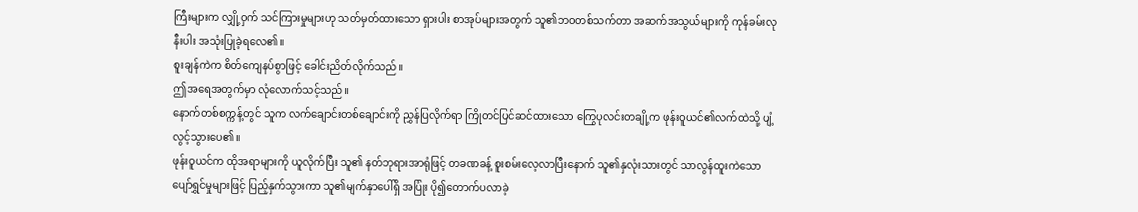ကြီးများက လျှို့ဝှက် သင်ကြားမှုများဟု သတ်မှတ်ထားသော ရှားပါး စာအုပ်များအတွက် သူ၏ဘဝတစ်သက်တာ အဆက်အသွယ်များကို ကုန်ခမ်းလုနီးပါး အသုံးပြုခဲ့ရလေ၏။
စူးချန်ကဲက စိတ်ကျေနပ်စွာဖြင့် ခေါင်းညိတ်လိုက်သည်။
ဤအရေအတွက်မှာ လုံလောက်သင့်သည်။
နောက်တစ်စက္ကန့်တွင် သူက လက်ချောင်းတစ်ချောင်းကို ညွှန်ပြလိုက်ရာ ကြိုတင်ပြင်ဆင်ထားသော ကြွေပုလင်းတချို့က ဖုန်းဝူယင်၏လက်ထဲသို့ ပျံ့လွင့်သွားပေ၏။
ဖုန်းဝူယင်က ထိုအရာများကို ယူလိုက်ပြီး သူ၏ နတ်ဘုရားအာရုံဖြင့် တခဏခန့် စူးစမ်းလေ့လာပြီးနောက် သူ၏နှလုံးသားတွင် သာလွန်ထူးကဲသော ပျော်ရွှင်မှုများဖြင့် ပြည့်နှက်သွားကာ သူ၏မျက်နှာပေါ်ရှိ အပြုံး ပို၍တောက်ပလာခဲ့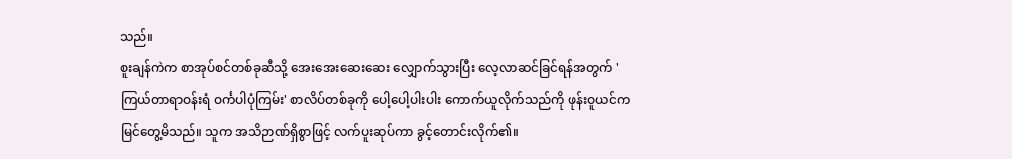သည်။
စူးချန်ကဲက စာအုပ်စင်တစ်ခုဆီသို့ အေးအေးဆေးဆေး လျှောက်သွားပြီး လေ့လာဆင်ခြင်ရန်အတွက် 'ကြယ်တာရာဝန်းရံ ဝင်္ကပါပုံကြမ်း' စာလိပ်တစ်ခုကို ပေါ့ပေါ့ပါးပါး ကောက်ယူလိုက်သည်ကို ဖုန်းဝူယင်က မြင်တွေ့မိသည်။ သူက အသိဉာဏ်ရှိစွာဖြင့် လက်ပူးဆုပ်ကာ ခွင့်တောင်းလိုက်၏။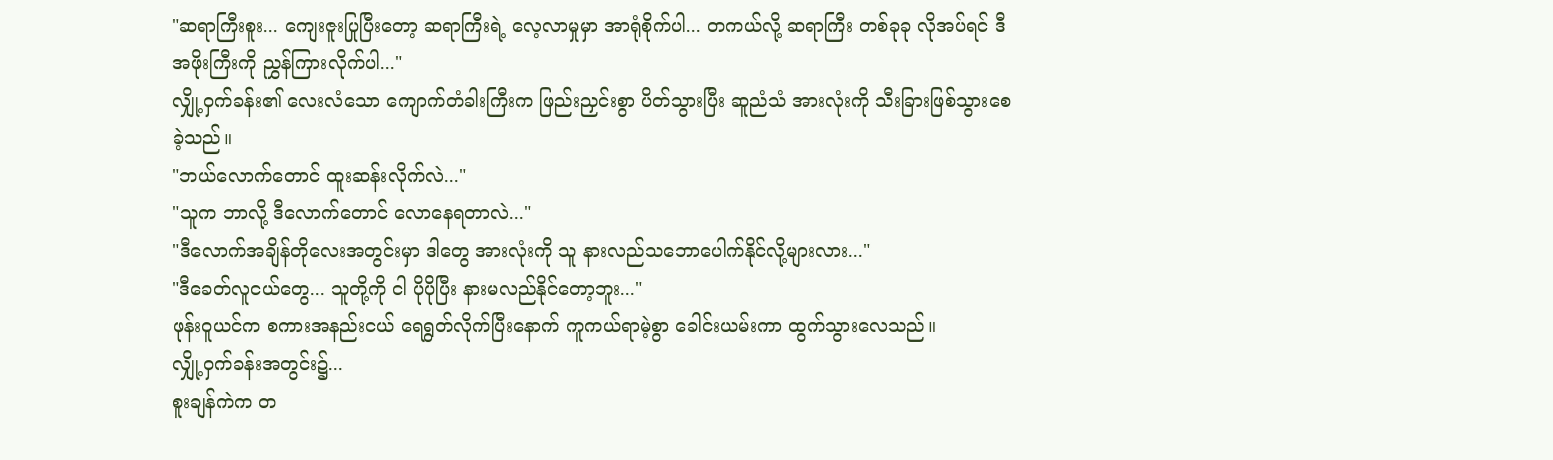"ဆရာကြီးစူး... ကျေးဇူးပြုပြီးတော့ ဆရာကြီးရဲ့ လေ့လာမှုမှာ အာရုံစိုက်ပါ... တကယ်လို့ ဆရာကြီး တစ်ခုခု လိုအပ်ရင် ဒီအဖိုးကြီးကို ညွှန်ကြားလိုက်ပါ..."
လျှို့ဝှက်ခန်း၏ လေးလံသော ကျောက်တံခါးကြီးက ဖြည်းညှင်းစွာ ပိတ်သွားပြီး ဆူညံသံ အားလုံးကို သီးခြားဖြစ်သွားစေခဲ့သည်။
"ဘယ်လောက်တောင် ထူးဆန်းလိုက်လဲ..."
"သူက ဘာလို့ ဒီလောက်တောင် လောနေရတာလဲ..."
"ဒီလောက်အချိန်တိုလေးအတွင်းမှာ ဒါတွေ အားလုံးကို သူ နားလည်သဘောပေါက်နိုင်လို့များလား..."
"ဒီခေတ်လူငယ်တွေ... သူတို့ကို ငါ ပိုပိုပြီး နားမလည်နိုင်တော့ဘူး..."
ဖုန်းဝူယင်က စကားအနည်းငယ် ရေရွတ်လိုက်ပြီးနောက် ကူကယ်ရာမဲ့စွာ ခေါင်းယမ်းကာ ထွက်သွားလေသည်။
လျှို့ဝှက်ခန်းအတွင်း၌...
စူးချန်ကဲက တ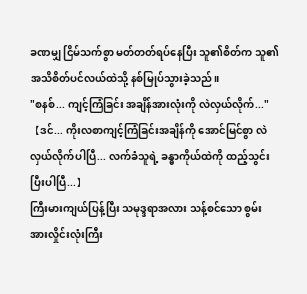ခဏမျှ ငြိမ်သက်စွာ မတ်တတ်ရပ်နေပြီး သူ၏စိတ်က သူ၏ အသိစိတ်ပင်လယ်ထဲသို့ နစ်မြုပ်သွားခဲ့သည်။
"စနစ်... ကျင့်ကြံခြင်း အချိန်အားလုံးကို လဲလှယ်လိုက်..."
【ဒင်... ကိုးလစာကျင့်ကြံခြင်းအချိန်ကို အောင်မြင်စွာ လဲလှယ်လိုက်ပါပြီ... လက်ခံသူရဲ့ ခန္ဓာကိုယ်ထဲကို ထည့်သွင်းပြီးပါပြီ...】
ကြီးမားကျယ်ပြန့်ပြီး သမုဒ္ဒရာအလား သန့်စင်သော စွမ်းအားလှိုင်းလုံးကြီး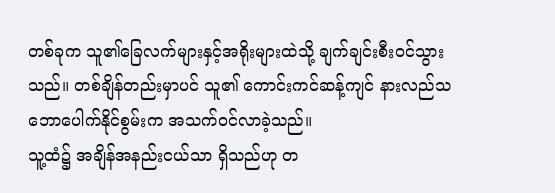တစ်ခုက သူ၏ခြေလက်များနှင့်အရိုးများထဲသို့ ချက်ချင်းစီးဝင်သွားသည်။ တစ်ချိန်တည်းမှာပင် သူ၏ ကောင်းကင်ဆန့်ကျင် နားလည်သဘောပေါက်နိုင်စွမ်းက အသက်ဝင်လာခဲ့သည်။
သူ့ထံ၌ အချိန်အနည်းငယ်သာ ရှိသည်ဟု တ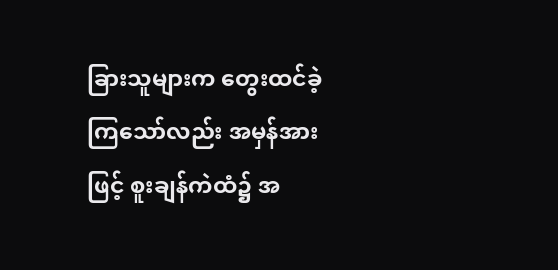ခြားသူများက တွေးထင်ခဲ့ကြသော်လည်း အမှန်အားဖြင့် စူးချန်ကဲထံ၌ အ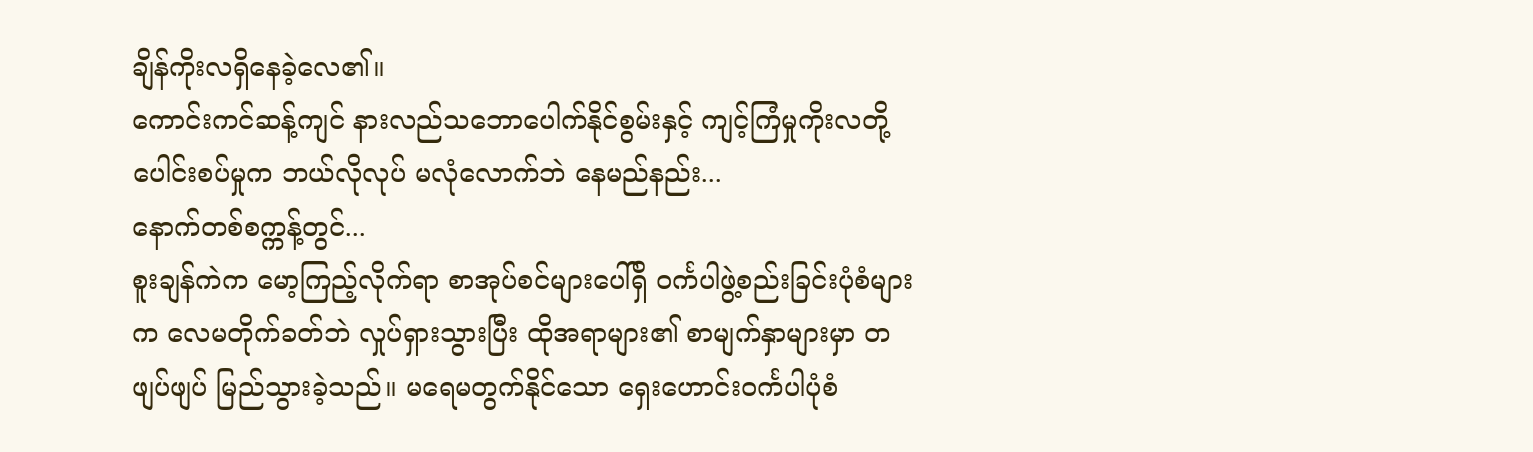ချိန်ကိုးလရှိနေခဲ့လေ၏။
ကောင်းကင်ဆန့်ကျင် နားလည်သဘောပေါက်နိုင်စွမ်းနှင့် ကျင့်ကြံမှုကိုးလတို့ ပေါင်းစပ်မှုက ဘယ်လိုလုပ် မလုံလောက်ဘဲ နေမည်နည်း...
နောက်တစ်စက္ကန့်တွင်...
စူးချန်ကဲက မော့ကြည့်လိုက်ရာ စာအုပ်စင်များပေါ်ရှိ ဝင်္ကပါဖွဲ့စည်းခြင်းပုံစံများက လေမတိုက်ခတ်ဘဲ လှုပ်ရှားသွားပြီး ထိုအရာများ၏ စာမျက်နှာများမှာ တဖျပ်ဖျပ် မြည်သွားခဲ့သည်။ မရေမတွက်နိုင်သော ရှေးဟောင်းဝင်္ကပါပုံစံ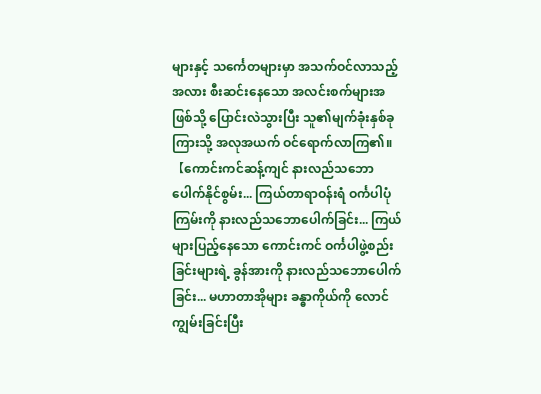များနှင့် သင်္ကေတများမှာ အသက်ဝင်လာသည့်အလား စီးဆင်းနေသော အလင်းစက်များအဖြစ်သို့ ပြောင်းလဲသွားပြီး သူ၏မျက်ခုံးနှစ်ခုကြားသို့ အလုအယက် ဝင်ရောက်လာကြ၏။
【ကောင်းကင်ဆန့်ကျင် နားလည်သဘောပေါက်နိုင်စွမ်း... ကြယ်တာရာဝန်းရံ ဝင်္ကပါပုံကြမ်းကို နားလည်သဘောပေါက်ခြင်း... ကြယ်များပြည့်နေသော ကောင်းကင် ဝင်္ကပါဖွဲ့စည်းခြင်းများရဲ့ ခွန်အားကို နားလည်သဘောပေါက်ခြင်း... မဟာတာအိုများ ခန္ဓာကိုယ်ကို လောင်ကျွမ်းခြင်းပြီး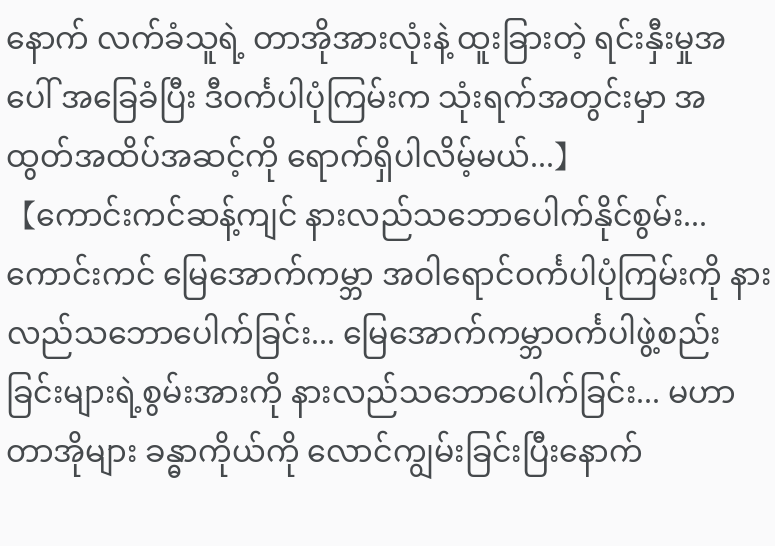နောက် လက်ခံသူရဲ့ တာအိုအားလုံးနဲ့ ထူးခြားတဲ့ ရင်းနှီးမှုအပေါ် အခြေခံပြီး ဒီဝင်္ကပါပုံကြမ်းက သုံးရက်အတွင်းမှာ အထွတ်အထိပ်အဆင့်ကို ရောက်ရှိပါလိမ့်မယ်...】
【ကောင်းကင်ဆန့်ကျင် နားလည်သဘောပေါက်နိုင်စွမ်း... ကောင်းကင် မြေအောက်ကမ္ဘာ အဝါရောင်ဝင်္ကပါပုံကြမ်းကို နားလည်သဘောပေါက်ခြင်း... မြေအောက်ကမ္ဘာဝင်္ကပါဖွဲ့စည်းခြင်းများရဲ့စွမ်းအားကို နားလည်သဘောပေါက်ခြင်း... မဟာတာအိုများ ခန္ဓာကိုယ်ကို လောင်ကျွမ်းခြင်းပြီးနောက်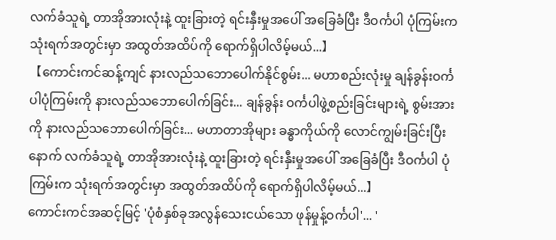လက်ခံသူရဲ့ တာအိုအားလုံးနဲ့ ထူးခြားတဲ့ ရင်းနှီးမှုအပေါ် အခြေခံပြီး ဒီဝင်္ကပါ ပုံကြမ်းက သုံးရက်အတွင်းမှာ အထွတ်အထိပ်ကို ရောက်ရှိပါလိမ့်မယ်...】
【ကောင်းကင်ဆန့်ကျင် နားလည်သဘောပေါက်နိုင်စွမ်း... မဟာစည်းလုံးမှု ချန်ခွန်းဝင်္ကပါပုံကြမ်းကို နားလည်သဘောပေါက်ခြင်း... ချန်ခွန်း ဝင်္ကပါဖွဲ့စည်းခြင်းများရဲ့ စွမ်းအားကို နားလည်သဘောပေါက်ခြင်း... မဟာတာအိုများ ခန္ဓာကိုယ်ကို လောင်ကျွမ်းခြင်းပြီးနောက် လက်ခံသူရဲ့ တာအိုအားလုံးနဲ့ ထူးခြားတဲ့ ရင်းနှီးမှုအပေါ် အခြေခံပြီး ဒီဝင်္ကပါ ပုံကြမ်းက သုံးရက်အတွင်းမှာ အထွတ်အထိပ်ကို ရောက်ရှိပါလိမ့်မယ်...】
ကောင်းကင်အဆင့်မြင့် 'ပုံစံနှစ်ခုအလွန်သေးငယ်သော ဖုန်မှုန့်ဝင်္ကပါ'... '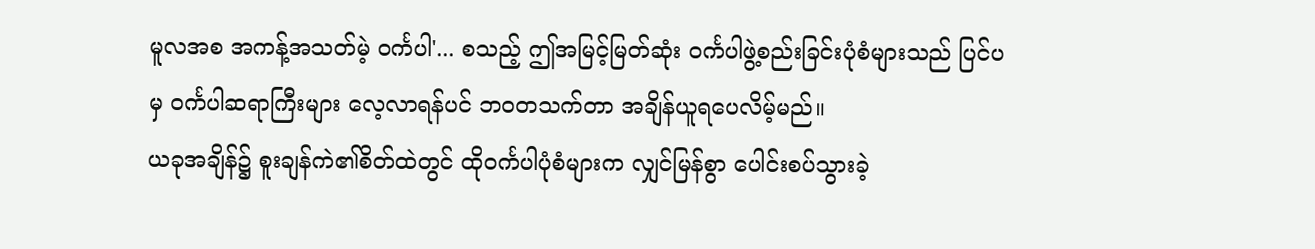မူလအစ အကန့်အသတ်မဲ့ ဝင်္ကပါ'... စသည့် ဤအမြင့်မြတ်ဆုံး ဝင်္ကပါဖွဲ့စည်းခြင်းပုံစံများသည် ပြင်ပမှ ဝင်္ကပါဆရာကြီးများ လေ့လာရန်ပင် ဘဝတသက်တာ အချိန်ယူရပေလိမ့်မည်။
ယခုအချိန်၌ စူးချန်ကဲ၏စိတ်ထဲတွင် ထိုဝင်္ကပါပုံစံများက လျှင်မြန်စွာ ပေါင်းစပ်သွားခဲ့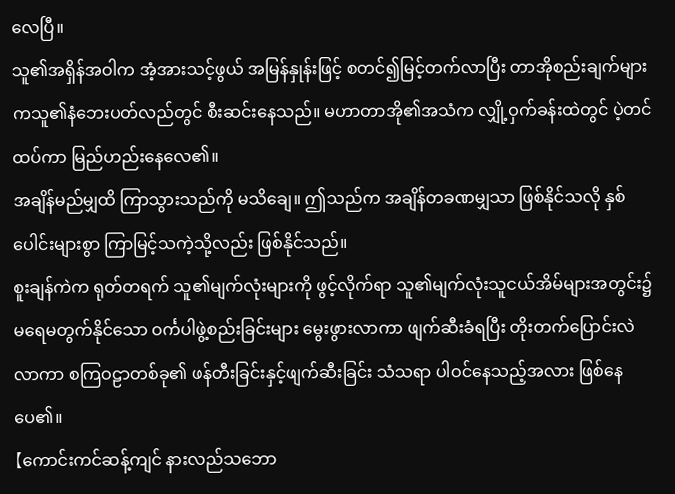လေပြီ။
သူ၏အရှိန်အဝါက အံ့အားသင့်ဖွယ် အမြန်နှုန်းဖြင့် စတင်၍မြင့်တက်လာပြီး တာအိုစည်းချက်များကသူ၏နံဘေးပတ်လည်တွင် စီးဆင်းနေသည်။ မဟာတာအို၏အသံက လျှို့ဝှက်ခန်းထဲတွင် ပဲ့တင်ထပ်ကာ မြည်ဟည်းနေလေ၏။
အချိန်မည်မျှထိ ကြာသွားသည်ကို မသိချေ။ ဤသည်က အချိန်တခဏမျှသာ ဖြစ်နိုင်သလို နှစ်ပေါင်းများစွာ ကြာမြင့်သကဲ့သို့လည်း ဖြစ်နိုင်သည်။
စူးချန်ကဲက ရုတ်တရက် သူ၏မျက်လုံးများကို ဖွင့်လိုက်ရာ သူ၏မျက်လုံးသူငယ်အိမ်များအတွင်း၌ မရေမတွက်နိုင်သော ဝင်္ကပါဖွဲ့စည်းခြင်းများ မွေးဖွားလာကာ ဖျက်ဆီးခံရပြီး တိုးတက်ပြောင်းလဲလာကာ စကြဝဠာတစ်ခု၏ ဖန်တီးခြင်းနှင့်ဖျက်ဆီးခြင်း သံသရာ ပါဝင်နေသည့်အလား ဖြစ်နေပေ၏။
【ကောင်းကင်ဆန့်ကျင် နားလည်သဘော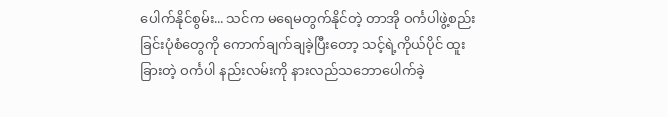ပေါက်နိုင်စွမ်း... သင်က မရေမတွက်နိုင်တဲ့ တာအို ဝင်္ကပါဖွဲ့စည်းခြင်းပုံစံတွေကို ကောက်ချက်ချခဲ့ပြီးတော့ သင့်ရဲ့ကိုယ်ပိုင် ထူးခြားတဲ့ ဝင်္ကပါ နည်းလမ်းကို နားလည်သဘောပေါက်ခဲ့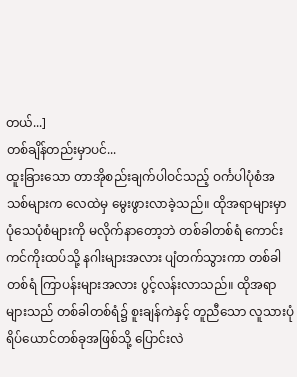တယ်...]
တစ်ချိန်တည်းမှာပင်...
ထူးခြားသော တာအိုစည်းချက်ပါဝင်သည့် ဝင်္ကပါပုံစံအသစ်များက လေထဲမှ မွေးဖွားလာခဲ့သည်။ ထိုအရာများမှာ ပုံသေပုံစံများကို မလိုက်နာတော့ဘဲ တစ်ခါတစ်ရံ ကောင်းကင်ကိုးထပ်သို့ နဂါးများအလား ပျံတက်သွားကာ တစ်ခါတစ်ရံ ကြာပန်းများအလား ပွင့်လန်းလာသည်။ ထိုအရာများသည် တစ်ခါတစ်ရံ၌ စူးချန်ကဲနှင့် တူညီသော လူသားပုံရိပ်ယောင်တစ်ခုအဖြစ်သို့ ပြောင်းလဲ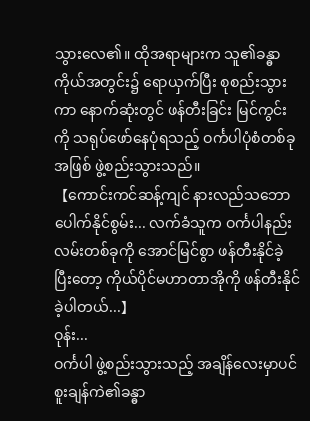သွားလေ၏။ ထိုအရာများက သူ၏ခန္ဓာကိုယ်အတွင်း၌ ရောယှက်ပြီး စုစည်းသွားကာ နောက်ဆုံးတွင် ဖန်တီးခြင်း မြင်ကွင်းကို သရုပ်ဖော်နေပုံရသည့် ဝင်္ကပါပုံစံတစ်ခုအဖြစ် ဖွဲ့စည်းသွားသည်။
【ကောင်းကင်ဆန့်ကျင် နားလည်သဘောပေါက်နိုင်စွမ်း... လက်ခံသူက ဝင်္ကပါနည်းလမ်းတစ်ခုကို အောင်မြင်စွာ ဖန်တီးနိုင်ခဲ့ပြီးတော့ ကိုယ်ပိုင်မဟာတာအိုကို ဖန်တီးနိုင်ခဲ့ပါတယ်...】
ဝုန်း...
ဝင်္ကပါ ဖွဲ့စည်းသွားသည့် အချိန်လေးမှာပင် စူးချန်ကဲ၏ခန္ဓာ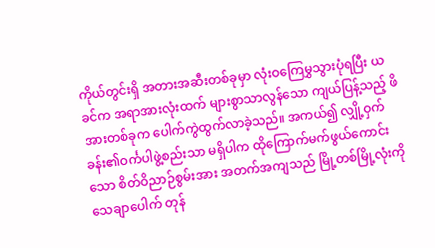ကိုယ်တွင်းရှိ အတားအဆီးတစ်ခုမှာ လုံးဝကြေမွှသွားပုံရပြီး ယခင်က အရာအားလုံးထက် များစွာသာလွန်သော ကျယ်ပြန့်သည့် ဖိအားတစ်ခုက ပေါက်ကွဲထွက်လာခဲ့သည်။ အကယ်၍ လျှို့ဝှက်ခန်း၏ဝင်္ကပါဖွဲ့စည်းသာ မရှိပါက ထိုကြောက်မက်ဖွယ်ကောင်းသော စိတ်ဝိညာဉ်စွမ်းအား အတက်အကျသည် မြို့တစ်မြို့လုံးကို သေချာပေါက် တုန်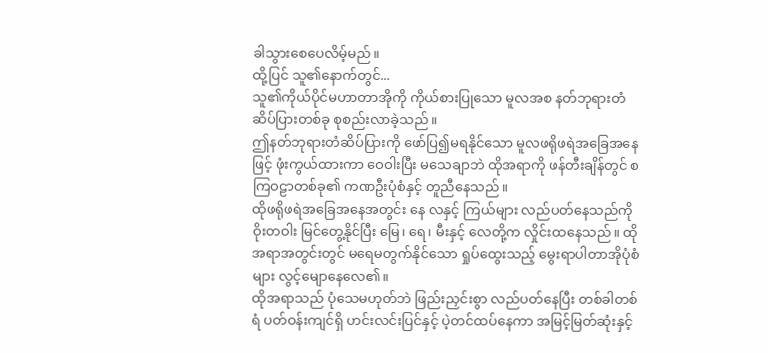ခါသွားစေပေလိမ့်မည်။
ထို့ပြင် သူ၏နောက်တွင်...
သူ၏ကိုယ်ပိုင်မဟာတာအိုကို ကိုယ်စားပြုသော မူလအစ နတ်ဘုရားတံဆိပ်ပြားတစ်ခု စုစည်းလာခဲ့သည်။
ဤနတ်ဘုရားတံဆိပ်ပြားကို ဖော်ပြ၍မရနိုင်သော မူလဖရိုဖရဲအခြေအနေဖြင့် ဖုံးကွယ်ထားကာ ဝေဝါးပြီး မသေချာဘဲ ထိုအရာကို ဖန်တီးချိန်တွင် စကြဝဠာတစ်ခု၏ ကဏဦးပုံစံနှင့် တူညီနေသည်။
ထိုဖရိုဖရဲအခြေအနေအတွင်း နေ လနှင့် ကြယ်များ လည်ပတ်နေသည်ကို ဝိုးတဝါး မြင်တွေ့နိုင်ပြီး မြေ၊ ရေ၊ မီးနှင့် လေတို့က လှိုင်းထနေသည်။ ထိုအရာအတွင်းတွင် မရေမတွက်နိုင်သော ရှုပ်ထွေးသည့် မွေးရာပါတာအိုပုံစံများ လွင့်မျောနေလေ၏။
ထိုအရာသည် ပုံသေမဟုတ်ဘဲ ဖြည်းညှင်းစွာ လည်ပတ်နေပြီး တစ်ခါတစ်ရံ ပတ်ဝန်းကျင်ရှိ ဟင်းလင်းပြင်နှင့် ပဲ့တင်ထပ်နေကာ အမြင့်မြတ်ဆုံးနှင့်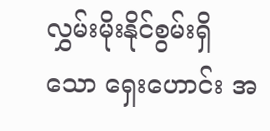လွှမ်းမိုးနိုင်စွမ်းရှိသော ရှေးဟောင်း အ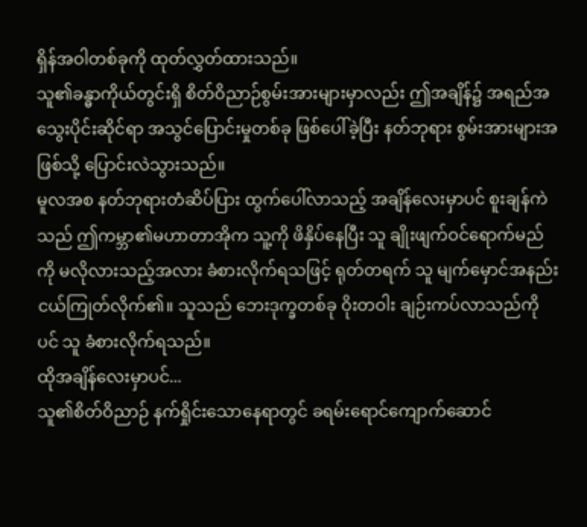ရှိန်အဝါတစ်ခုကို ထုတ်လွှတ်ထားသည်။
သူ၏ခန္ဓာကိုယ်တွင်းရှိ စိတ်ဝိညာဉ်စွမ်းအားများမှာလည်း ဤအချိန်၌ အရည်အသွေးပိုင်းဆိုင်ရာ အသွင်ပြောင်းမှုတစ်ခု ဖြစ်ပေါ်ခဲ့ပြီး နတ်ဘုရား စွမ်းအားများအဖြစ်သို့ ပြောင်းလဲသွားသည်။
မူလအစ နတ်ဘုရားတံဆိပ်ပြား ထွက်ပေါ်လာသည့် အချိန်လေးမှာပင် စူးချန်ကဲသည် ဤကမ္ဘာ၏မဟာတာအိုက သူ့ကို ဖိနှိပ်နေပြီး သူ ချိုးဖျက်ဝင်ရောက်မည်ကို မလိုလားသည့်အလား ခံစားလိုက်ရသဖြင့် ရုတ်တရက် သူ မျက်မှောင်အနည်းငယ်ကြုတ်လိုက်၏။ သူသည် ဘေးဒုက္ခတစ်ခု ဝိုးတဝါး ချဉ်းကပ်လာသည်ကိုပင် သူ ခံစားလိုက်ရသည်။
ထိုအချိန်လေးမှာပင်...
သူ၏စိတ်ဝိညာဉ် နက်ရှိုင်းသောနေရာတွင် ခရမ်းရောင်ကျောက်ဆောင်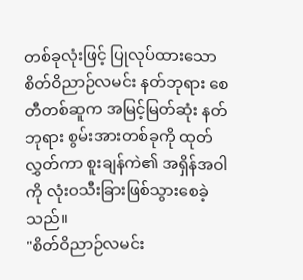တစ်ခုလုံးဖြင့် ပြုလုပ်ထားသော စိတ်ဝိညာဉ်လမင်း နတ်ဘုရား စေတီတစ်ဆူက အမြင့်မြတ်ဆုံး နတ်ဘုရား စွမ်းအားတစ်ခုကို ထုတ်လွှတ်ကာ စူးချန်ကဲ၏ အရှိန်အဝါကို လုံးဝသီးခြားဖြစ်သွားစေခဲ့သည်။
"စိတ်ဝိညာဉ်လမင်း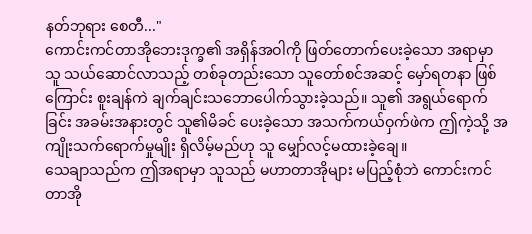နတ်ဘုရား စေတီ..."
ကောင်းကင်တာအိုဘေးဒုက္ခ၏ အရှိန်အဝါကို ဖြတ်တောက်ပေးခဲ့သော အရာမှာ သူ သယ်ဆောင်လာသည့် တစ်ခုတည်းသော သူတော်စင်အဆင့် မှော်ရတနာ ဖြစ်ကြောင်း စူးချန်ကဲ ချက်ချင်းသဘောပေါက်သွားခဲ့သည်။ သူ၏ အရွယ်ရောက်ခြင်း အခမ်းအနားတွင် သူ၏မိခင် ပေးခဲ့သော အသက်ကယ်ဝှက်ဖဲက ဤကဲ့သို့ အကျိုးသက်ရောက်မှုမျိုး ရှိလိမ့်မည်ဟု သူ မျှော်လင့်မထားခဲ့ချေ။
သေချာသည်က ဤအရာမှာ သူသည် မဟာတာအိုများ မပြည့်စုံဘဲ ကောင်းကင်တာအို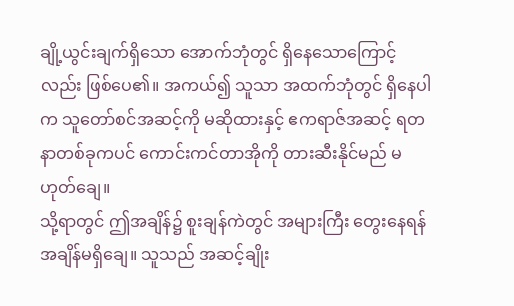ချို့ယွင်းချက်ရှိသော အောက်ဘုံတွင် ရှိနေသောကြောင့်လည်း ဖြစ်ပေ၏။ အကယ်၍ သူသာ အထက်ဘုံတွင် ရှိနေပါက သူတော်စင်အဆင့်ကို မဆိုထားနှင့် ဧကရာဇ်အဆင့် ရတနာတစ်ခုကပင် ကောင်းကင်တာအိုကို တားဆီးနိုင်မည် မဟုတ်ချေ။
သို့ရာတွင် ဤအချိန်၌ စူးချန်ကဲတွင် အများကြီး တွေးနေရန် အချိန်မရှိချေ။ သူသည် အဆင့်ချိုး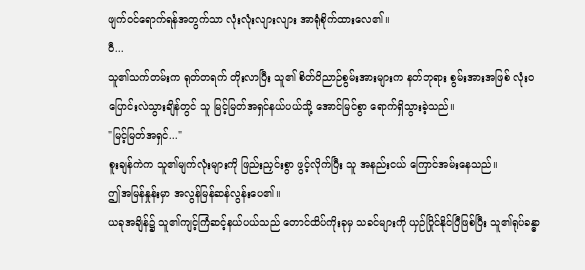ဖျက်ဝင်ရောက်ရန်အတွက်သာ လုံးလုံးလျားလျား အာရုံစိုက်ထားလေ၏။
ဝီ...
သူ၏သက်တမ်းက ရုတ်တရက် တိုးလာပြီး သူ၏ စိတ်ဝိညာဉ်စွမ်းအားများက နတ်ဘုရား စွမ်းအားအဖြစ် လုံးဝပြောင်းလဲသွားချိန်တွင် သူ မြင့်မြတ်အရှင်နယ်ပယ်သို့ အောင်မြင်စွာ ရောက်ရှိသွားခဲ့သည်။
"မြင့်မြတ်အရှင်..."
စူးချန်ကဲက သူ၏မျက်လုံးများကို ဖြည်းညှင်းစွာ ဖွင့်လိုက်ပြီး သူ အနည်းငယ် ကြောင်အမ်းနေသည်။
ဤအမြန်နှုန်းမှာ အလွန်မြန်ဆန်လွန်းပေ၏။
ယခုအချိန်၌ သူ၏ကျင့်ကြံဆင့်နယ်ပယ်သည် တောင်ထိပ်ကိုးခုမှ သခင်များကို ယှဉ်ပြိုင်နိုင်ပြီဖြစ်ပြီး သူ၏ရုပ်ခန္ဓာ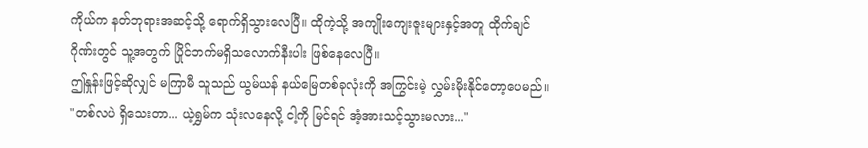ကိုယ်က နတ်ဘုရားအဆင့်သို့ ရောက်ရှိသွားလေပြီ။ ထိုကဲ့သို့ အကျိုးကျေးဇူးများနှင့်အတူ ထိုက်ချင်ဂိုဏ်းတွင် သူ့အတွက် ပြိုင်ဘက်မရှိသလောက်နီးပါး ဖြစ်နေလေပြီ။
ဤနှုန်းဖြင့်ဆိုလျှင် မကြာမီ သူသည် ယွမ်ယန် နယ်မြေတစ်ခုလုံးကို အကြွင်းမဲ့ လွှမ်းမိုးနိုင်တော့ပေမည်။
"တစ်လပဲ ရှိသေးတာ... ယဲ့ရွှမ်က သုံးလနေလို့ ငါ့ကို မြင်ရင် အံ့အားသင့်သွားမလား..."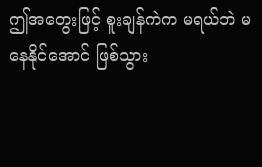ဤအတွေးဖြင့် စူးချန်ကဲက မရယ်ဘဲ မနေနိုင်အောင် ဖြစ်သွား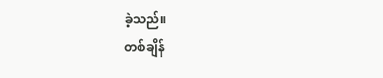ခဲ့သည်။
တစ်ချိန်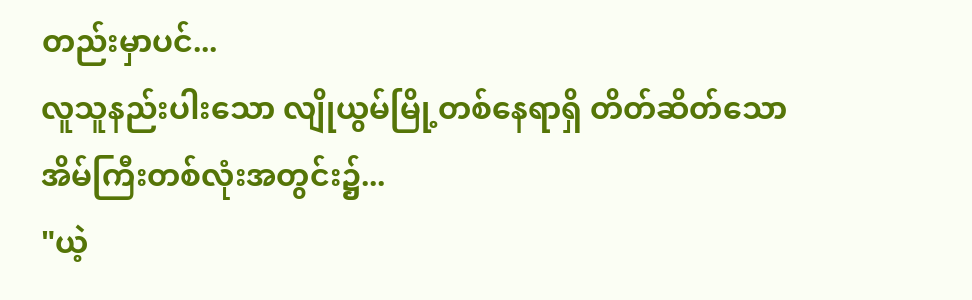တည်းမှာပင်...
လူသူနည်းပါးသော လျိုယွမ်မြို့တစ်နေရာရှိ တိတ်ဆိတ်သော အိမ်ကြီးတစ်လုံးအတွင်း၌...
"ယဲ့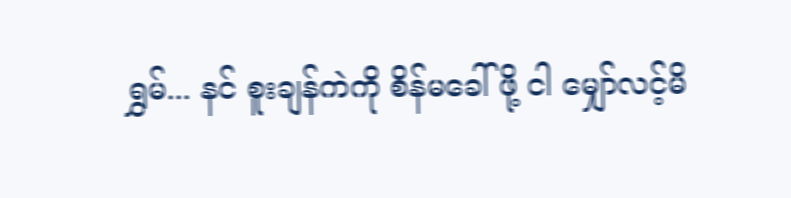ရွှမ်... နင် စူးချန်ကဲကို စိန်မခေါ်ဖို့ ငါ မျှော်လင့်မိ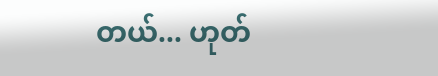တယ်... ဟုတ်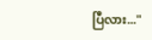ပြီလား..."